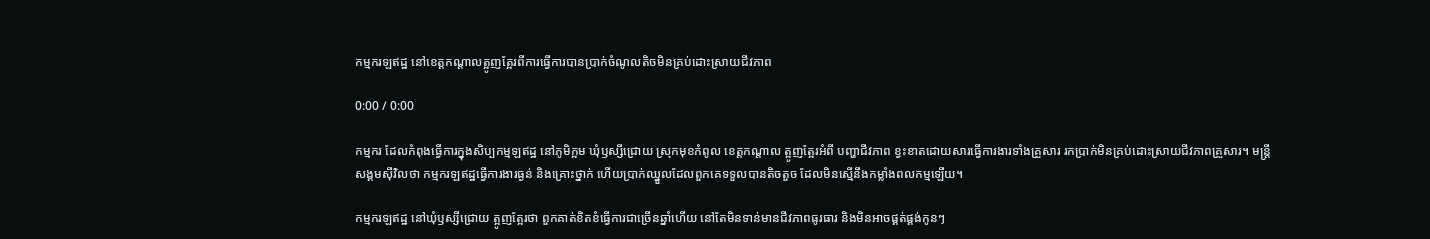កម្មករឡឥដ្ឋ នៅខេត្តកណ្ដាលត្អូញត្អែរពីការធ្វើការបានប្រាក់ចំណូលតិចមិនគ្រប់ដោះស្រាយជីវភាព

0:00 / 0:00

កម្មករ ដែលកំពុងធ្វើការក្នុងសិប្បកម្មឡឥដ្ឋ នៅភូមិក្អម ឃុំឫស្សីជ្រោយ ស្រុកមុខកំពូល ខេត្តកណ្ដាល ត្អូញត្អែរអំពី បញ្ហាជីវភាព ខ្វះខាតដោយសារធ្វើការងារទាំងគ្រួសារ រកប្រាក់មិនគ្រប់ដោះស្រាយជីវភាពគ្រួសារ។ មន្ត្រីសង្គមស៊ីវិលថា កម្មករឡឥដ្ឋធ្វើការងារធ្ងន់ និងគ្រោះថ្នាក់ ហើយប្រាក់ឈ្នួលដែលពួកគេទទួលបានតិចតួច ដែលមិនស្មើនឹងកម្លាំងពលកម្មឡើយ។

កម្មករឡឥដ្ឋ នៅឃុំឫស្សីជ្រោយ ត្អូញត្អែរថា ពួកគាត់ខិតខំធ្វើការជាច្រើនឆ្នាំហើយ នៅតែមិនទាន់មានជីវភាពធូរធារ និងមិនអាចផ្គត់ផ្គង់កូនៗ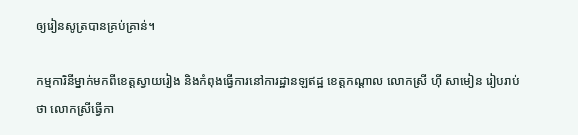ឲ្យរៀនសូត្របានគ្រប់គ្រាន់។

កម្មការិនីម្នាក់មកពីខេត្តស្វាយរៀង និងកំពុងធ្វើការនៅការដ្ឋានឡឥដ្ឋ ខេត្តកណ្ដាល លោកស្រី ហ៊ី សាមៀន រៀបរាប់ថា លោកស្រីធ្វើកា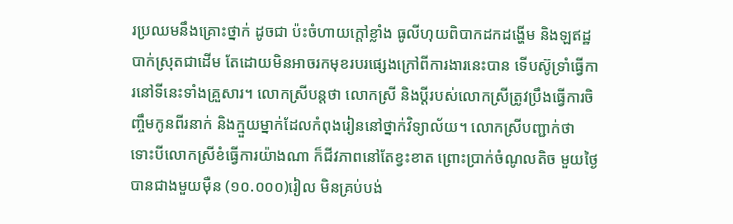រប្រឈមនឹងគ្រោះថ្នាក់ ដូចជា ប៉ះចំហាយក្ដៅខ្លាំង ធូលីហុយពិបាកដកដង្ហើម និងឡឥដ្ឋបាក់ស្រុតជាដើម តែដោយមិនអាចរកមុខរបរផ្សេងក្រៅពីការងារនេះបាន ទើបស៊ូទ្រាំធ្វើការនៅទីនេះទាំងគ្រួសារ។ លោកស្រីបន្តថា លោកស្រី និងប្ដីរបស់លោកស្រីត្រូវប្រឹងធ្វើការចិញ្ចឹមកូនពីរនាក់ និងក្មួយម្នាក់ដែលកំពុងរៀននៅថ្នាក់វិទ្យាល័យ។ លោកស្រីបញ្ជាក់ថា ទោះបីលោកស្រីខំធ្វើការយ៉ាងណា ក៏ជីវភាពនៅតែខ្វះខាត ព្រោះប្រាក់ចំណូលតិច មួយថ្ងៃបានជាងមួយម៉ឺន (១០.០០០)រៀល មិនគ្រប់បង់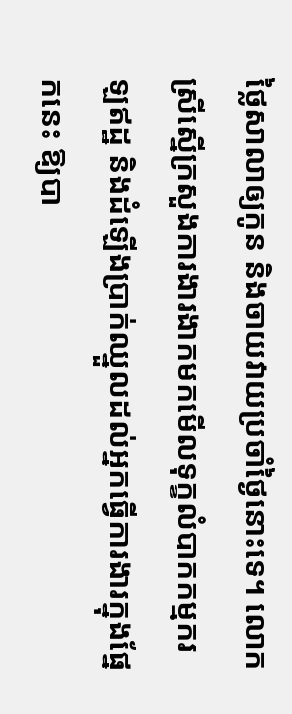ថ្លៃសាលាឲ្យកូន និងចាយវាយប្រចាំថ្ងៃនោះទេ។ លោកស្រីស្នើក្រសួងការងារងាកមកមើលទុក្ខលំបាកកម្មករឡឥដ្ឋ និងដំឡើងប្រាក់ឈ្នួលដល់អ្នកធ្វើការងារក្នុងផ្នែកនេះ ឱ្យបា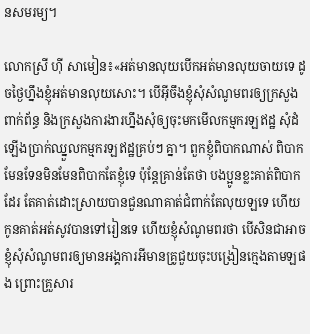នសមរម្យ។

លោកស្រី ហ៊ី សាមៀន៖«អត់មានលុយបើកអត់មានលុយចាយទេ ដូចថ្ងៃហ្នឹងខ្ញុំអត់មានលុយសោះ។ បើអ៊ីចឹងខ្ញុំសុំសំណូមពរឲ្យក្រសួងពាក់ព័ន្ធ និងក្រសួងការងារហ្នឹងសុំឲ្យចុះមកមើលកម្មករឡឥដ្ឋ សុំដំឡើងប្រាក់ឈ្នួលកម្មករឡឥដ្ឋគ្រប់ៗ គ្នា។ ពួកខ្ញុំពិបាកណាស់ ពិបាកមែនទែនមិនមែនពិបាកតែខ្ញុំទេ ប៉ុន្តែគ្រាន់តែថា បងប្អូនខ្លះគាត់ពិបាកដែរ តែគាត់ដោះស្រាយបានជួនណាគាត់ជំពាក់តែលុយឡទេ ហើយកូនគាត់អត់សូវបានទៅរៀនទេ ហើយខ្ញុំសំណូមពរថា បើសិនជាអាច ខ្ញុំសុំសំណូមពរឲ្យមានអង្គការអីមានគ្រូជួយចុះបង្រៀនក្មេងតាមឡផង ព្រោះគ្រួសារ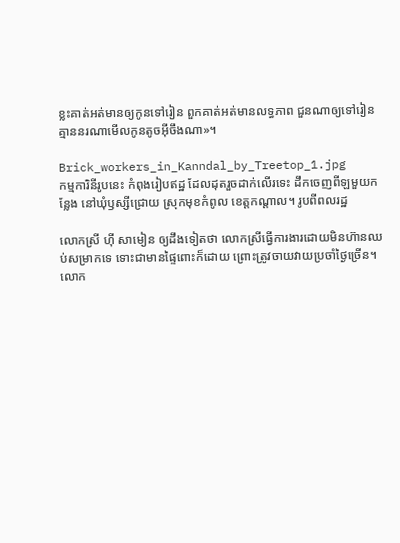ខ្លះគាត់អត់មានឲ្យកូនទៅរៀន ពួកគាត់អត់មានលទ្ធភាព ជួនណាឲ្យទៅរៀនគ្មាននរណាមើលកូនតូចអ៊ីចឹងណា»។

Brick_workers_in_Kanndal_by_Treetop_1.jpg
កម្មការិនីរូបនេះ កំពុងរៀបឥដ្ឋ ដែលដុតរួចដាក់លើរទេះ ដឹកចេញពីឡមួយកន្លែង នៅឃុំឫស្សីជ្រោយ ស្រុកមុខកំពូល ខេត្តកណ្ដាល។ រូបពីពលរដ្ឋ

លោកស្រី ហ៊ី សាមៀន ឲ្យដឹងទៀតថា លោកស្រីធ្វើការងារដោយមិនហ៊ានឈប់សម្រាកទេ ទោះជាមានផ្ទៃពោះក៏ដោយ ព្រោះត្រូវចាយវាយប្រចាំថ្ងៃច្រើន។ លោក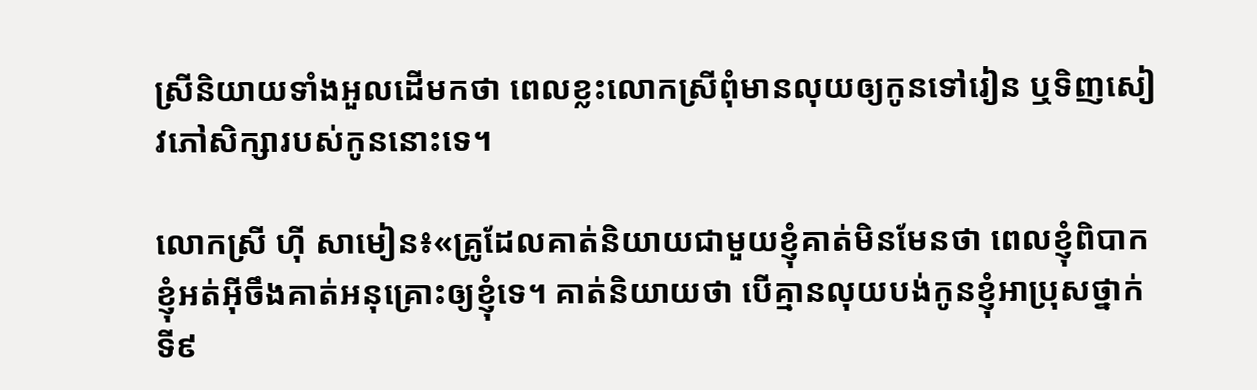ស្រីនិយាយទាំងអួលដើមកថា ពេលខ្លះលោកស្រីពុំមានលុយឲ្យកូនទៅរៀន ឬទិញសៀវភៅសិក្សារបស់កូននោះទេ។

លោកស្រី ហ៊ី សាមៀន៖«គ្រូដែលគាត់និយាយជាមួយខ្ញុំគាត់មិនមែនថា ពេលខ្ញុំពិបាកខ្ញុំអត់អ៊ីចឹងគាត់អនុគ្រោះឲ្យខ្ញុំទេ។ គាត់និយាយថា បើគ្មានលុយបង់កូនខ្ញុំអាប្រុសថ្នាក់ទី៩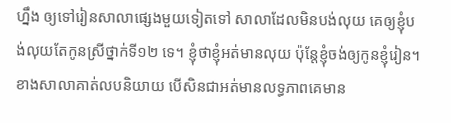ហ្នឹង ឲ្យទៅរៀនសាលាផ្សេងមួយទៀតទៅ សាលាដែលមិនបង់លុយ គេឲ្យខ្ញុំបង់លុយតែកូនស្រីថ្នាក់ទី១២ ទេ។ ខ្ញុំថាខ្ញុំអត់មានលុយ ប៉ុន្តែខ្ញុំចង់ឲ្យកូនខ្ញុំរៀន។ ខាងសាលាគាត់លបនិយាយ បើសិនជាអត់មានលទ្ធភាពគេមាន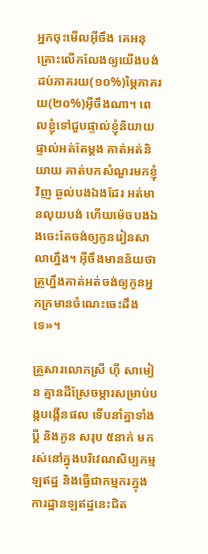អ្នកចុះមើលអ៊ីចឹង គេអនុគ្រោះលើកលែងឲ្យយើងបង់ដប់ភាគរយ(១០‍%)ម្ភៃភាគរយ(២០%)អ៊ីចឹងណា។ ពេលខ្ញុំទៅជួបផ្ទាល់ខ្ញុំនិយាយផ្ទាល់អត់តែម្ដង គាត់អត់និយាយ គាត់បកសំណួរមកខ្ញុំវិញ ឆ្ងល់បងឯងដែរ អត់មានលុយបង់ ហើយម៉េចបងឯងចេះតែចង់ឲ្យកូនរៀនសាលាហ្នឹង។ អ៊ីចឹងមានន័យថាគ្រូហ្នឹងគាត់អត់ចង់ឲ្យកូនអ្នកក្រមានចំណេះចេះដឹងទេ»។

គ្រួសារលោកស្រី ហ៊ី សាមៀន គ្មានដីស្រែចម្ការសម្រាប់បង្កបង្កើនផល ទើបនាំគ្នាទាំងប្ដី និងកូន សរុប ៥នាក់ មករស់នៅក្នុងបរិវេណសិប្បកម្មឡឥដ្ឋ និងធ្វើជាកម្មករក្នុងការដ្ឋានឡឥដ្ឋនេះជិត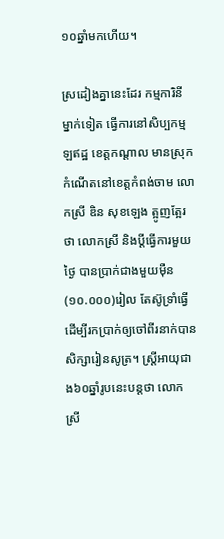១០ឆ្នាំមកហើយ។

ស្រដៀងគ្នានេះដែរ កម្មការិនីម្នាក់ទៀត ធ្វើការនៅសិប្បកម្មឡឥដ្ឋ ខេត្តកណ្ដាល មានស្រុកកំណើតនៅខេត្តកំពង់ចាម លោកស្រី ឌិន សុខឡេង ត្អូញត្អែរថា លោកស្រី និងប្ដីធ្វើការមួយថ្ងៃ បានប្រាក់ជាងមួយម៉ឺន (១០.០០០)រៀល តែស៊ូទ្រាំធ្វើ ដើម្បីរកប្រាក់ឲ្យចៅពីរនាក់បានសិក្សារៀនសូត្រ។ ស្ត្រីអាយុជាង៦០ឆ្នាំរូបនេះបន្តថា លោកស្រី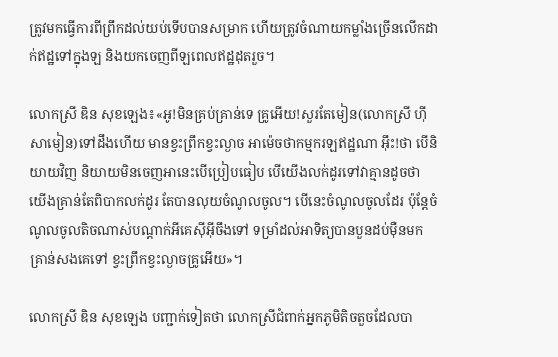ត្រូវមកធ្វើការពីព្រឹកដល់យប់ទើបបានសម្រាក ហើយត្រូវចំណាយកម្លាំងច្រើនលើកដាក់ឥដ្ឋទៅក្នុងឡ និងយកចេញពីឡពេលឥដ្ឋដុតរួច។

លោកស្រី ឌិន សុខឡេង៖«អូ!មិនគ្រប់គ្រាន់ទេ គ្រូអើយ!សួរតែមៀន(លោកស្រី ហ៊ី សាមៀន)ទៅដឹងហើយ មានខ្វះព្រឹកខ្វះល្ងាច អាម៉េចថាកម្មករឡឥដ្ឋណា អ៊ឹះ!ថា បើនិយាយវិញ និយាយមិនចេញអានេះបើប្រៀបធៀប បើយើងលក់ដូរទៅវាគ្មានដូចថា យើងគ្រាន់តែពិបាកលក់ដូរ តែបានលុយចំណូលចូល។ បើនេះចំណូលចូលដែរ ប៉ុន្តែចំណូលចូលតិចណាស់បណ្ដាក់អីគេស៊ីអ៊ីចឹងទៅ ទម្រាំដល់អាទិត្យបានបួនដប់ម៉ឺនមកគ្រាន់សងគេទៅ ខ្វះព្រឹកខ្វះល្ងាចគ្រូអើយ»។

លោកស្រី ឌិន សុខឡេង បញ្ជាក់ទៀតថា លោកស្រីជំពាក់អ្នកភូមិតិចតួចដែលបា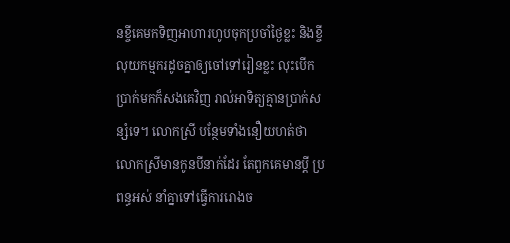នខ្ចីគេមកទិញអាហារហូបចុកប្រចាំថ្ងៃខ្លះ និងខ្ចីលុយកម្មករដូចគ្នាឲ្យចៅទៅរៀនខ្លះ លុះបើកប្រាក់មកក៏សងគេវិញ រាល់អាទិត្យគ្មានប្រាក់សន្សំទេ។ លោកស្រី បន្ថែមទាំងនឿយហត់ថា លោកស្រីមានកូនបីនាក់ដែរ តែពួកគេមានប្ដី ប្រពន្ធអស់ នាំគ្នាទៅធ្វើការរោងច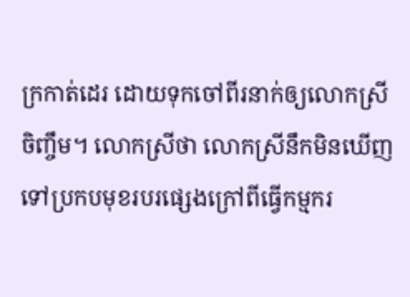ក្រកាត់ដេរ ដោយទុកចៅពីរនាក់ឲ្យលោកស្រីចិញ្ចឹម។ លោកស្រីថា លោកស្រីនឹកមិនឃើញទៅប្រកបមុខរបរផ្សេងក្រៅពីធ្វើកម្មករ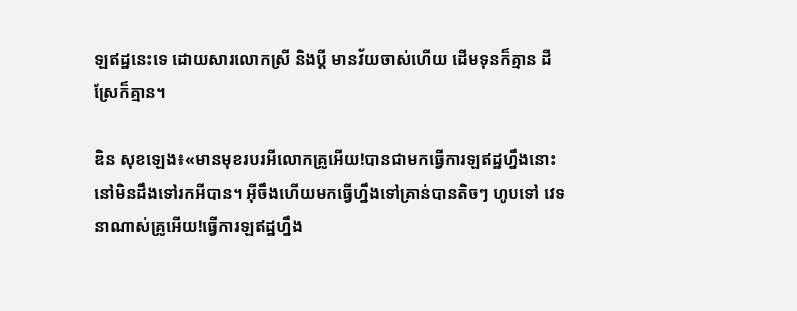ឡឥដ្ឋនេះទេ ដោយសារលោកស្រី និងប្ដី មានវ័យចាស់ហើយ ដើមទុនក៏គ្មាន ដីស្រែក៏គ្មាន។

ឌិន សុខឡេង៖«មានមុខរបរអីលោកគ្រូអើយ!បានជាមកធ្វើការឡឥដ្ឋហ្នឹងនោះ នៅមិនដឹងទៅរកអីបាន។ អ៊ីចឹងហើយមកធ្វើហ្នឹងទៅគ្រាន់បានតិចៗ ហូបទៅ វេទនាណាស់គ្រូអើយ!ធ្វើការឡឥដ្ឋហ្នឹង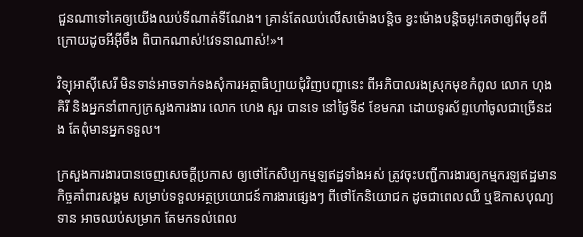ជួនណាទៅគេឲ្យយើងឈប់ទីណាត់ទីណែង។ គ្រាន់តែឈប់លើសម៉ោងបន្តិច ខ្វះម៉ោងបន្តិចអូ!គេថាឲ្យពីមុខពីក្រោយដូចអីអ៊ីចឹង ពិបាកណាស់!វេទនាណាស់!»។

វិទ្យុអាស៊ីសេរី មិនទាន់អាចទាក់ទងសុំការអត្ថាធិប្បាយជុំវិញបញ្ហានេះ ពីអភិបាលរងស្រុកមុខកំពូល លោក ហុង គិរី និងអ្នកនាំពាក្យក្រសួងការងារ លោក ហេង សួរ បានទេ នៅថ្ងៃទី៩ ខែមករា ដោយទូរស័ព្ទហៅចូលជាច្រើនដង តែពុំមានអ្នកទទួល។

ក្រសួងការងារបានចេញសេចក្ដីប្រកាស ឲ្យថៅកែសិប្បកម្មឡឥដ្ឋទាំងអស់ ត្រូវចុះបញ្ជីការងារឲ្យកម្មករឡឥដ្ឋមានកិច្ចគាំពារសង្គម សម្រាប់ទទួលអត្ថប្រយោជន៍ការងារផ្សេងៗ ពីថៅកែនិយោជក ដូចជាពេលឈឺ ឬឱកាសបុណ្យទាន អាចឈប់សម្រាក តែមកទល់ពេល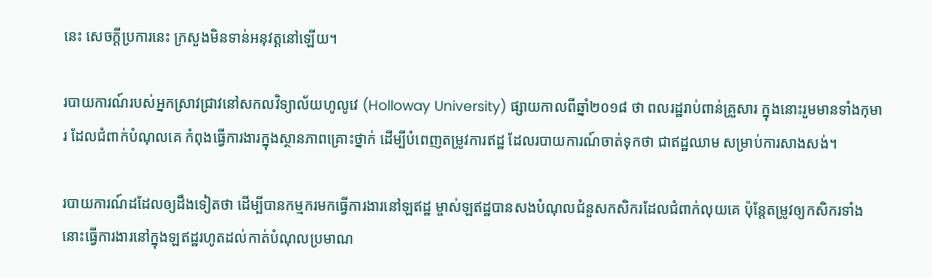នេះ សេចក្ដីប្រការនេះ ក្រសួងមិនទាន់អនុវត្តនៅឡើយ។

របាយការណ៍របស់អ្នកស្រាវជ្រាវនៅសកលវិទ្យាល័យហូលូវេ (Holloway University) ផ្សាយកាលពីឆ្នាំ២០១៨ ថា ពលរដ្ឋរាប់ពាន់គ្រួសារ ក្នុងនោះរួមមានទាំងកុមារ ដែលជំពាក់បំណុលគេ កំពុងធ្វើការងារក្នុងស្ថានភាពគ្រោះថ្នាក់ ដើម្បីបំពេញតម្រូវការឥដ្ឋ ដែលរបាយការណ៍ចាត់ទុកថា ជាឥដ្ឋឈាម សម្រាប់ការសាងសង់។

របាយការណ៍ដដែលឲ្យដឹងទៀតថា ដើម្បីបានកម្មករមកធ្វើការងារនៅឡឥដ្ឋ ម្ចាស់ឡឥដ្ឋបានសងបំណុលជំនួសកសិករដែលជំពាក់លុយគេ ប៉ុន្តែតម្រូវឲ្យកសិករទាំងនោះធ្វើការងារនៅក្នុងឡឥដ្ឋរហូតដល់កាត់បំណុលប្រមាណ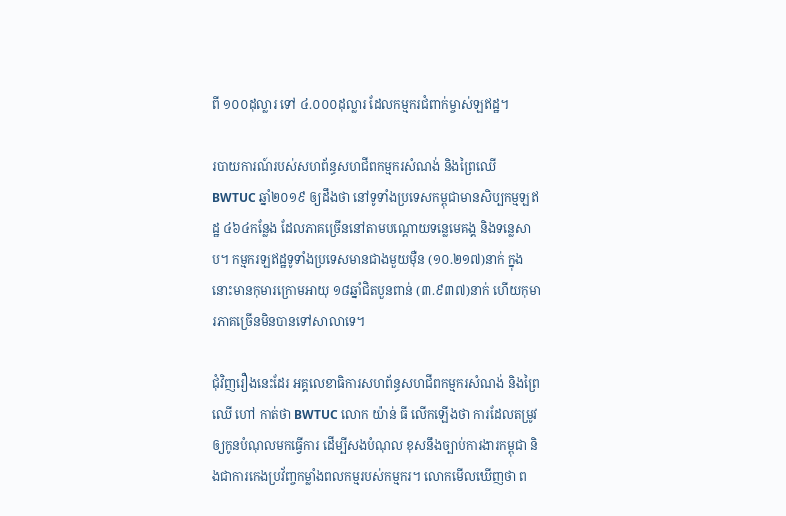ពី ១០០ដុល្លារ ទៅ ៤.០០០ដុល្លារ ដែលកម្មករជំពាក់ម្ចាស់ឡឥដ្ឋ។

របាយការណ៍របស់សហព័ន្ធសហជីពកម្មករសំណង់ និងព្រៃឈើ BWTUC ឆ្នាំ២០១៩ ឲ្យដឹងថា នៅទូទាំងប្រទេសកម្ពុជាមានសិប្បកម្មឡឥដ្ឋ ៤៦៤កន្លែង ដែលភាគច្រើននៅតាមបណ្ដោយទន្លេមេគង្គ និងទន្លេសាប។ កម្មករឡឥដ្ឋទូទាំងប្រទេសមានជាងមួយម៉ឺន (១០.២១៧)នាក់ ក្នុងនោះមានកុមារក្រោមអាយុ ១៨ឆ្នាំជិតបួនពាន់ (៣.៩៣៧)នាក់ ហើយកុមារភាគច្រើនមិនបានទៅសាលាទេ។

ជុំវិញរឿងនេះដែរ អគ្គលេខាធិការសហព័ន្ធសហជីពកម្មករសំណង់ និងព្រៃឈើ ហៅ កាត់ថា BWTUC លោក យ៉ាន់ ធី លើកឡើងថា ការដែលតម្រូវឲ្យកូនបំណុលមកធ្វើការ ដើម្បីសងបំណុល ខុសនឹងច្បាប់ការងារកម្ពុជា និងជាការកេងប្រវ័ញ្ចកម្លាំងពលកម្មរបស់កម្មករ។ លោកមើលឃើញថា ព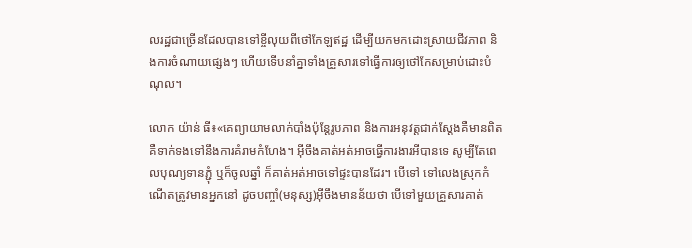លរដ្ឋជាច្រើនដែលបានទៅខ្ចីលុយពីថៅកែឡឥដ្ឋ ដើម្បីយកមកដោះស្រាយជីវភាព និងការចំណាយផ្សេងៗ ហើយទើបនាំគ្នាទាំងគ្រួសារទៅធ្វើការឲ្យថៅកែសម្រាប់ដោះបំណុល។

លោក យ៉ាន់ ធី៖«គេព្យាយាមលាក់បាំងប៉ុន្តែរូបភាព និងការអនុវត្តជាក់ស្ដែងគឺមានពិត គឺទាក់ទងទៅនឹងការគំរាមកំហែង។ អ៊ីចឹងគាត់អត់អាចធ្វើការងារអីបានទេ សូម្បីតែពេលបុណ្យទានភ្ជុំ ឬក៏ចូលឆ្នាំ ក៏គាត់អត់អាចទៅផ្ទះបានដែរ។ បើទៅ ទៅលេងស្រុកកំណើតត្រូវមានអ្នកនៅ ដូចបញ្ចាំ(មនុស្ស)អ៊ីចឹងមានន័យថា បើទៅមួយគ្រួសារគាត់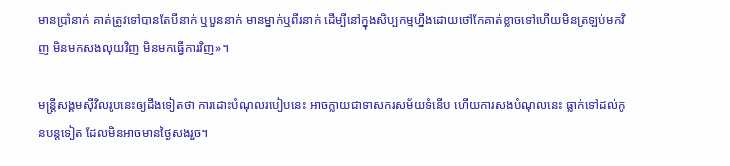មានប្រាំនាក់ គាត់ត្រូវទៅបានតែបីនាក់ ឬបួននាក់ មានម្នាក់ឬពីរនាក់ ដើម្បីនៅក្នុងសិប្បកម្មហ្នឹងដោយថៅកែគាត់ខ្លាចទៅហើយមិនត្រឡប់មកវិញ មិនមកសងលុយវិញ មិនមកធ្វើការវិញ»។

មន្ត្រីសង្គមស៊ីវិលរូបនេះឲ្យដឹងទៀតថា ការដោះបំណុលរបៀបនេះ អាចក្លាយជាទាសករសម័យទំនើប ហើយការសងបំណុលនេះ ធ្លាក់ទៅដល់កូនបន្តទៀត ដែលមិនអាចមានថ្ងៃសងរួច។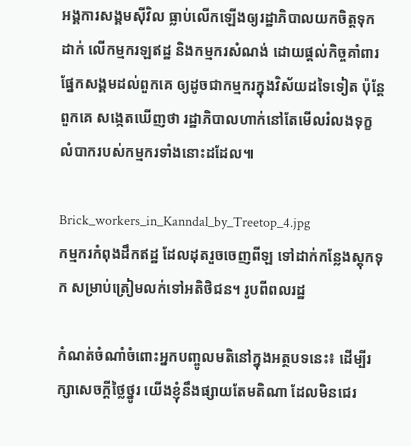អង្គការសង្គមស៊ីវិល ធ្លាប់លើកឡើងឲ្យរដ្ឋាភិបាលយកចិត្តទុកដាក់ លើកម្មករឡឥដ្ឋ និងកម្មករសំណង់ ដោយផ្ដល់កិច្ចគាំពារផ្នែកសង្គមដល់ពួកគេ ឲ្យដូចជាកម្មករក្នុងវិស័យដទៃទៀត ប៉ុន្តែពួកគេ សង្កេតឃើញថា រដ្ឋាភិបាលហាក់នៅតែមើលរំលងទុក្ខលំបាករបស់កម្មករទាំងនោះដដែល៕

Brick_workers_in_Kanndal_by_Treetop_4.jpg
កម្មករកំពុងដឹកឥដ្ឋ ដែលដុតរួចចេញពីឡ ទៅដាក់កន្លែងស្តុកទុក សម្រាប់ត្រៀមលក់ទៅអតិថិជន។ រូបពីពលរដ្ឋ

កំណត់ចំណាំចំពោះអ្នកបញ្ចូលមតិនៅក្នុងអត្ថបទនេះ៖ ដើម្បីរក្សាសេចក្ដីថ្លៃថ្នូរ យើងខ្ញុំនឹងផ្សាយតែមតិណា ដែលមិនជេរ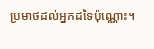ប្រមាថដល់អ្នកដទៃប៉ុណ្ណោះ។